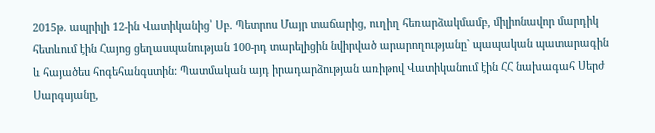2015թ. ապրիլի 12-ին Վատիկանից՝ Սբ. Պետրոս Մայր տաճարից, ուղիղ հեռարձակմամբ, միլիոնավոր մարդիկ հետևում էին Հայոց ցեղասպանության 100-րդ տարելիցին նվիրված արարողությանը` պապական պատարագին և հայածես հոգեհանգստին: Պատմական այդ իրադարձության առիթով Վատիկանում էին ՀՀ նախագահ Սերժ Սարգսյանը,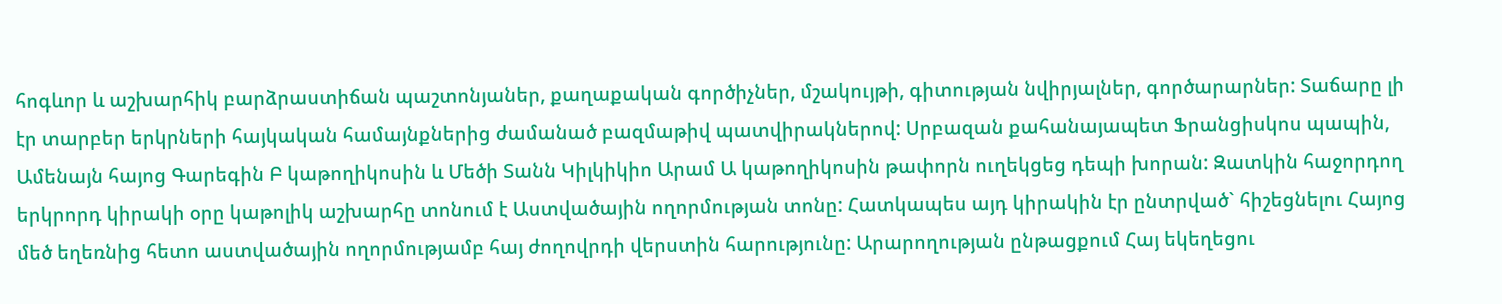հոգևոր և աշխարհիկ բարձրաստիճան պաշտոնյաներ, քաղաքական գործիչներ, մշակույթի, գիտության նվիրյալներ, գործարարներ: Տաճարը լի էր տարբեր երկրների հայկական համայնքներից ժամանած բազմաթիվ պատվիրակներով: Սրբազան քահանայապետ Ֆրանցիսկոս պապին, Ամենայն հայոց Գարեգին Բ կաթողիկոսին և Մեծի Տանն Կիլկիկիո Արամ Ա կաթողիկոսին թափորն ուղեկցեց դեպի խորան: Զատկին հաջորդող երկրորդ կիրակի օրը կաթոլիկ աշխարհը տոնում է Աստվածային ողորմության տոնը: Հատկապես այդ կիրակին էր ընտրված` հիշեցնելու Հայոց մեծ եղեռնից հետո աստվածային ողորմությամբ հայ ժողովրդի վերստին հարությունը: Արարողության ընթացքում Հայ եկեղեցու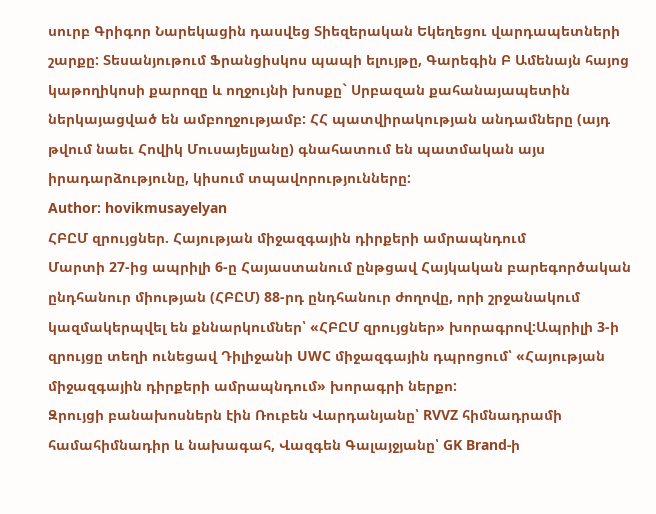սուրբ Գրիգոր Նարեկացին դասվեց Տիեզերական Եկեղեցու վարդապետների շարքը: Տեսանյութում Ֆրանցիսկոս պապի ելույթը, Գարեգին Բ Ամենայն հայոց կաթողիկոսի քարոզը և ողջույնի խոսքը` Սրբազան քահանայապետին ներկայացված են ամբողջությամբ: ՀՀ պատվիրակության անդամները (այդ թվում նաեւ Հովիկ Մուսայելյանը) գնահատում են պատմական այս իրադարձությունը, կիսում տպավորությունները:
Author: hovikmusayelyan
ՀԲԸՄ զրույցներ. Հայության միջազգային դիրքերի ամրապնդում
Մարտի 27-ից ապրիլի 6-ը Հայաստանում ընթցավ Հայկական բարեգործական ընդհանուր միության (ՀԲԸՄ) 88-րդ ընդհանուր ժողովը, որի շրջանակում կազմակերպվել են քննարկումներ՝ «ՀԲԸՄ զրույցներ» խորագրով:Ապրիլի 3-ի զրույցը տեղի ունեցավ Դիլիջանի UWC միջազգային դպրոցում՝ «Հայության միջազգային դիրքերի ամրապնդում» խորագրի ներքո:
Զրույցի բանախոսներն էին Ռուբեն Վարդանյանը՝ RVVZ հիմնադրամի համահիմնադիր և նախագահ, Վազգեն Գալայջյանը՝ GK Brand-ի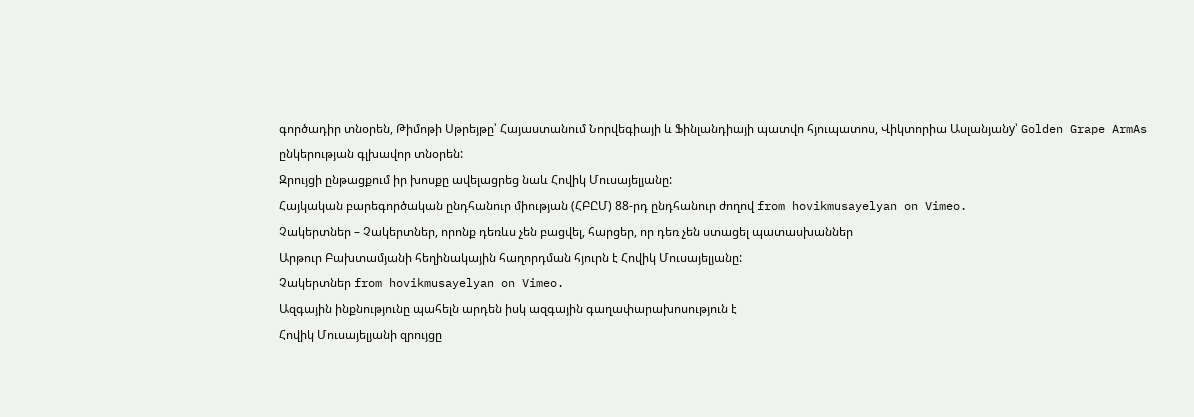գործադիր տնօրեն, Թիմոթի Սթրեյթը՝ Հայաստանում Նորվեգիայի և Ֆինլանդիայի պատվո հյուպատոս, Վիկտորիա Ասլանյանy՝ Golden Grape ArmAs ընկերության գլխավոր տնօրեն:
Զրույցի ընթացքում իր խոսքը ավելացրեց նաև Հովիկ Մուսայելյանը:
Հայկական բարեգործական ընդհանուր միության (ՀԲԸՄ) 88-րդ ընդհանուր ժողով from hovikmusayelyan on Vimeo.
Չակերտներ – Չակերտներ, որոնք դեռևս չեն բացվել, հարցեր, որ դեռ չեն ստացել պատասխաններ
Արթուր Բախտամյանի հեղինակային հաղորդման հյուրն է Հովիկ Մուսայելյանը:
Չակերտներ from hovikmusayelyan on Vimeo.
Ազգային ինքնությունը պահելն արդեն իսկ ազգային գաղափարախոսություն է
Հովիկ Մուսայելյանի զրույցը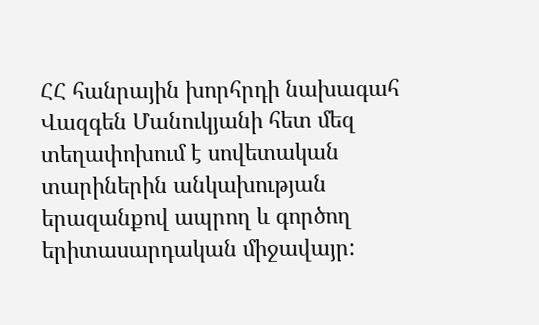ՀՀ հանրային խորհրդի նախագահ Վազգեն Մանուկյանի հետ մեզ տեղափոխում է սովետական տարիներին անկախության երազանքով ապրող և գործող երիտասարդական միջավայր: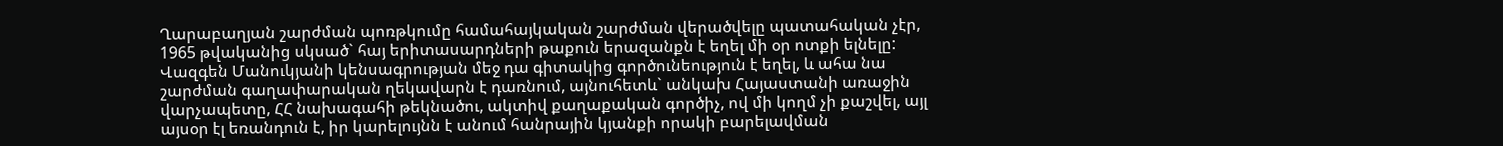Ղարաբաղյան շարժման պոռթկումը համահայկական շարժման վերածվելը պատահական չէր, 1965 թվականից սկսած` հայ երիտասարդների թաքուն երազանքն է եղել մի օր ոտքի ելնելը: Վազգեն Մանուկյանի կենսագրության մեջ դա գիտակից գործունեություն է եղել, և ահա նա շարժման գաղափարական ղեկավարն է դառնում, այնուհետև` անկախ Հայաստանի առաջին վարչապետը, ՀՀ նախագահի թեկնածու, ակտիվ քաղաքական գործիչ, ով մի կողմ չի քաշվել, այլ այսօր էլ եռանդուն է, իր կարելույնն է անում հանրային կյանքի որակի բարելավման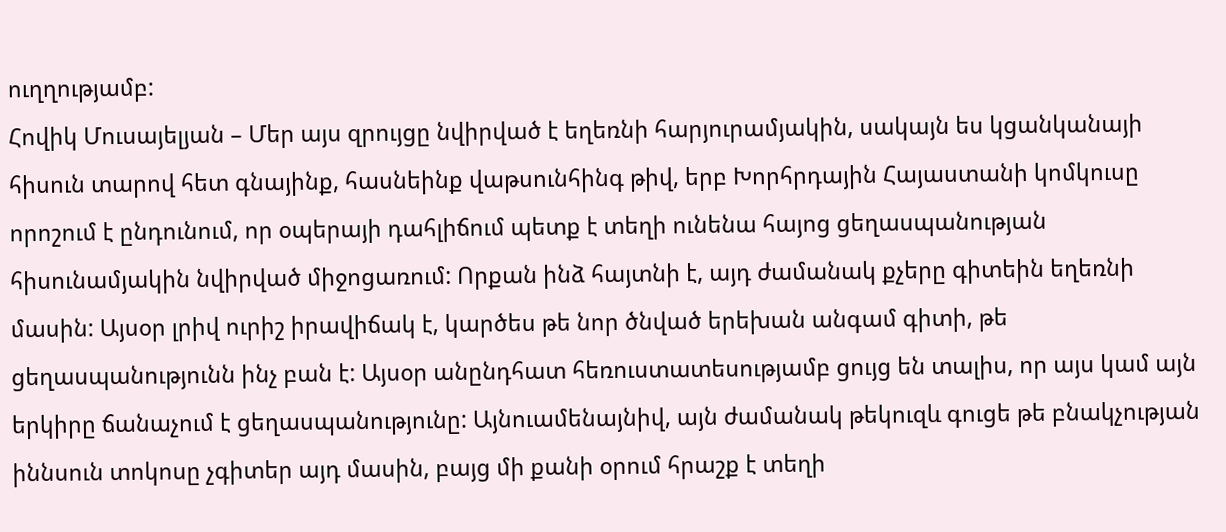ուղղությամբ:
Հովիկ Մուսայելյան – Մեր այս զրույցը նվիրված է եղեռնի հարյուրամյակին, սակայն ես կցանկանայի հիսուն տարով հետ գնայինք, հասնեինք վաթսունհինգ թիվ, երբ Խորհրդային Հայաստանի կոմկուսը որոշում է ընդունում, որ օպերայի դահլիճում պետք է տեղի ունենա հայոց ցեղասպանության հիսունամյակին նվիրված միջոցառում: Որքան ինձ հայտնի է, այդ ժամանակ քչերը գիտեին եղեռնի մասին: Այսօր լրիվ ուրիշ իրավիճակ է, կարծես թե նոր ծնված երեխան անգամ գիտի, թե ցեղասպանությունն ինչ բան է: Այսօր անընդհատ հեռուստատեսությամբ ցույց են տալիս, որ այս կամ այն երկիրը ճանաչում է ցեղասպանությունը: Այնուամենայնիվ, այն ժամանակ թեկուզև գուցե թե բնակչության իննսուն տոկոսը չգիտեր այդ մասին, բայց մի քանի օրում հրաշք է տեղի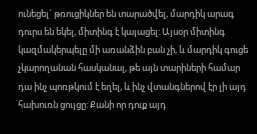ունեցել` թռուցիկներ են տարածվել, մարդիկ արագ դուրս են եկել, միտինգ է կայացել: Այսօր միտինգ կազմակերպելը մի առանձին բան չի, և մարդիկ գուցե չկարողանան հասկանալ, թե այն տարիների համար դա ինչ պոռթկում է եղել, և ինչ վտանգներով էր լի այդ հախուռն ցույցը: Քանի որ դուք այդ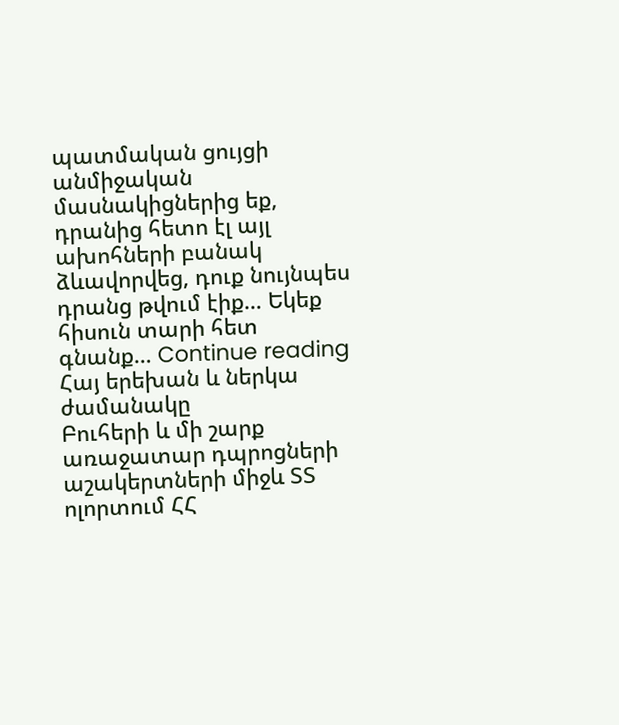պատմական ցույցի անմիջական մասնակիցներից եք, դրանից հետո էլ այլ ախոհների բանակ ձևավորվեց, դուք նույնպես դրանց թվում էիք… Եկեք հիսուն տարի հետ գնանք… Continue reading
Հայ երեխան և ներկա ժամանակը
Բուհերի և մի շարք առաջատար դպրոցների աշակերտների միջև ՏՏ ոլորտում ՀՀ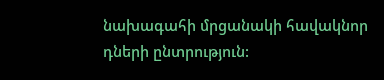նախագահի մրցանակի հավակնոր դների ընտրություն: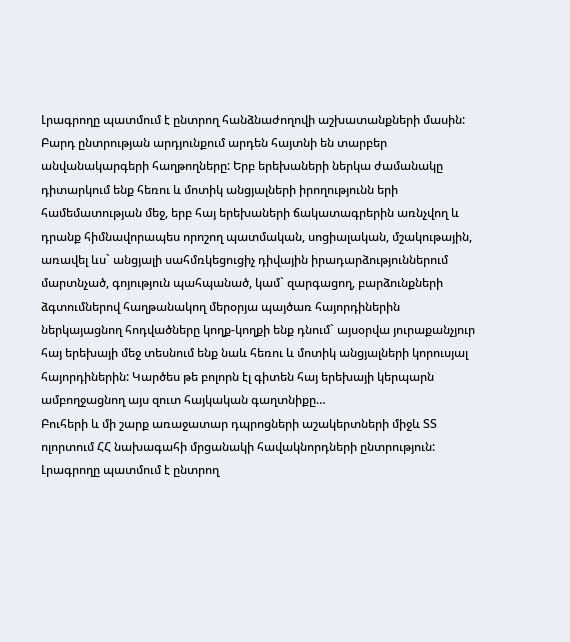Լրագրողը պատմում է ընտրող հանձնաժողովի աշխատանքների մասին: Բարդ ընտրության արդյունքում արդեն հայտնի են տարբեր անվանակարգերի հաղթողները: Երբ երեխաների ներկա ժամանակը դիտարկում ենք հեռու և մոտիկ անցյալների իրողությունն երի համեմատության մեջ, երբ հայ երեխաների ճակատագրերին առնչվող և դրանք հիմնավորապես որոշող պատմական, սոցիալական, մշակութային, առավել ևս` անցյալի սահմռկեցուցիչ դիվային իրադարձություններում մարտնչած, գոյություն պահպանած, կամ` զարգացող, բարձունքների ձգտումներով հաղթանակող մերօրյա պայծառ հայորդիներին ներկայացնող հոդվածները կողք-կողքի ենք դնում` այսօրվա յուրաքանչյուր հայ երեխայի մեջ տեսնում ենք նաև հեռու և մոտիկ անցյալների կորուսյալ հայորդիներին: Կարծես թե բոլորն էլ գիտեն հայ երեխայի կերպարն ամբողջացնող այս զուտ հայկական գաղտնիքը…
Բուհերի և մի շարք առաջատար դպրոցների աշակերտների միջև ՏՏ ոլորտում ՀՀ նախագահի մրցանակի հավակնորդների ընտրություն: Լրագրողը պատմում է ընտրող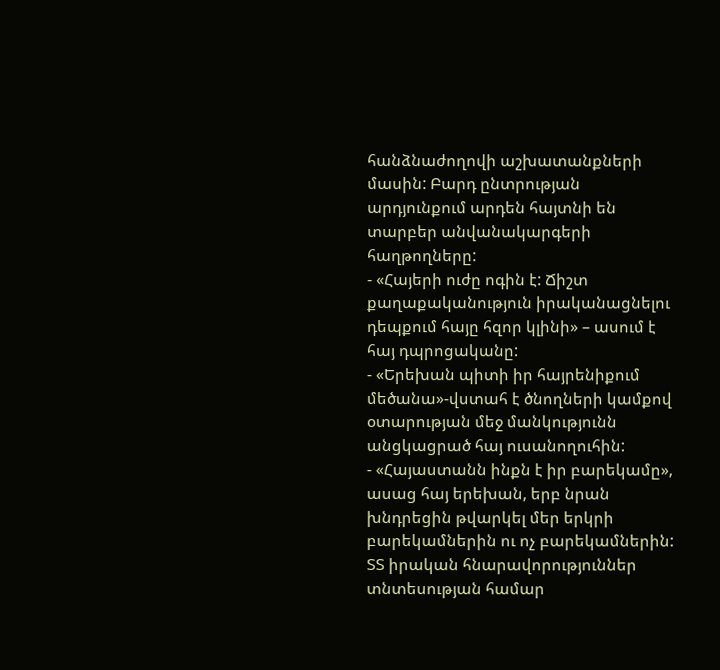հանձնաժողովի աշխատանքների մասին: Բարդ ընտրության արդյունքում արդեն հայտնի են տարբեր անվանակարգերի հաղթողները:
- «Հայերի ուժը ոգին է: Ճիշտ քաղաքականություն իրականացնելու դեպքում հայը հզոր կլինի» – ասում է հայ դպրոցականը:
- «Երեխան պիտի իր հայրենիքում մեծանա»-վստահ է ծնողների կամքով օտարության մեջ մանկությունն անցկացրած հայ ուսանողուհին:
- «Հայաստանն ինքն է իր բարեկամը», ասաց հայ երեխան, երբ նրան խնդրեցին թվարկել մեր երկրի բարեկամներին ու ոչ բարեկամներին:
ՏՏ իրական հնարավորություններ տնտեսության համար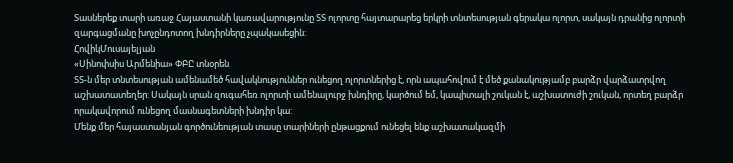Տասներեք տարի առաջ Հայաստանի կառավարությունը ՏՏ ոլորտը հայտարարեց երկրի տնտեսության գերակա ոլորտ, սակայն դրանից ոլորտի զարգացմանը խոչընդոտող խնդիրները չպակասեցին:
ՀովիկՄուսայելյան
«Սինոփսիս Արմենիա» ՓԲԸ տնօրեն
ՏՏ-ն մեր տնտեսության ամենամեծ հավակնություններ ունեցող ոլորտներից է, որն ապահովում է մեծ քանակությամբ բարձր վարձատրվող աշխատատեղեր: Սակայն սրան զուգահեռ ոլորտի ամենալուրջ խնդիրը, կարծում եմ, կապիտալի շուկան է, աշխատուժի շուկան, որտեղ բարձր որակավորում ունեցող մասնագետների խնդիր կա:
Մենք մեր հայաստանյան գործունեության տասը տարիների ընթացքում ունեցել ենք աշխատակազմի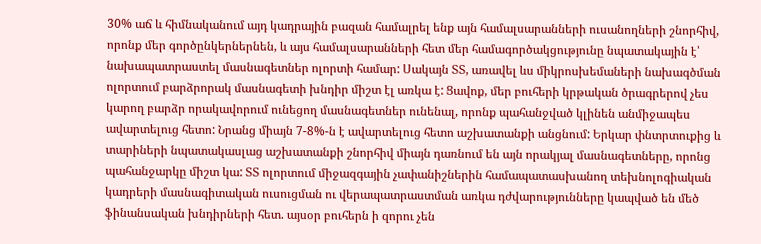30% աճ և հիմնականում այդ կադրային բազան համալրել ենք այն համալսարանների ուսանողների շնորհիվ, որոնք մեր գործընկերներնեն, և այս համալսարանների հետ մեր համագործակցությունը նպատակային է՝ նախապատրաստել մասնագետներ ոլորտի համար: Սակայն ՏՏ, առավել ևս միկրոսխեմաների նախագծման ոլորտում բարձրորակ մասնագետի խնդիր միշտ էլ առկա է: Ցավոք, մեր բուհերի կրթական ծրագրերով չես կարող բարձր որակավորում ունեցող մասնագետներ ունենալ, որոնք պահանջված կլինեն անմիջապես ավարտելուց հետո: Նրանց միայն 7-8%-ն է ավարտելուց հետո աշխատանքի անցնում: Երկար փնտրտուքից և տարիների նպատակասլաց աշխատանքի շնորհիվ միայն դառնում են այն որակյալ մասնագետները, որոնց պահանջարկը միշտ կա: ՏՏ ոլորտում միջազգային չափանիշներին համապատասխանող տեխնոլոգիական կադրերի մասնագիտական ուսուցման ու վերապատրաստման առկա դժվարությունները կապված են մեծ ֆինանսական խնդիրների հետ. այսօր բուհերն ի զորու չեն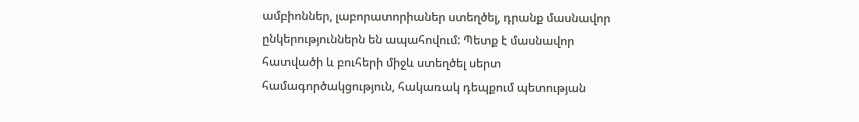ամբիոններ, լաբորատորիաներ ստեղծել, դրանք մասնավոր ընկերություններն են ապահովում: Պետք է մասնավոր հատվածի և բուհերի միջև ստեղծել սերտ համագործակցություն, հակառակ դեպքում պետության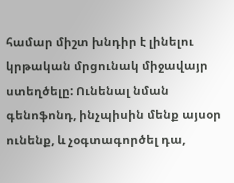համար միշտ խնդիր է լինելու կրթական մրցունակ միջավայր ստեղծելը: Ունենալ նման գենոֆոնդ, ինչպիսին մենք այսօր ունենք, և չօգտագործել դա,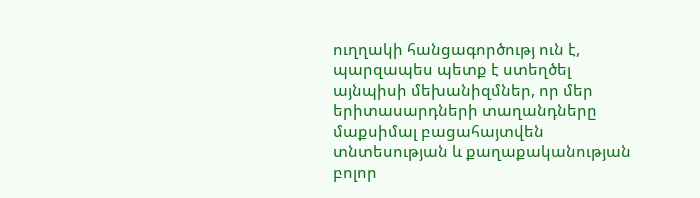ուղղակի հանցագործությ ուն է, պարզապես պետք է ստեղծել այնպիսի մեխանիզմներ, որ մեր երիտասարդների տաղանդները մաքսիմալ բացահայտվեն տնտեսության և քաղաքականության բոլոր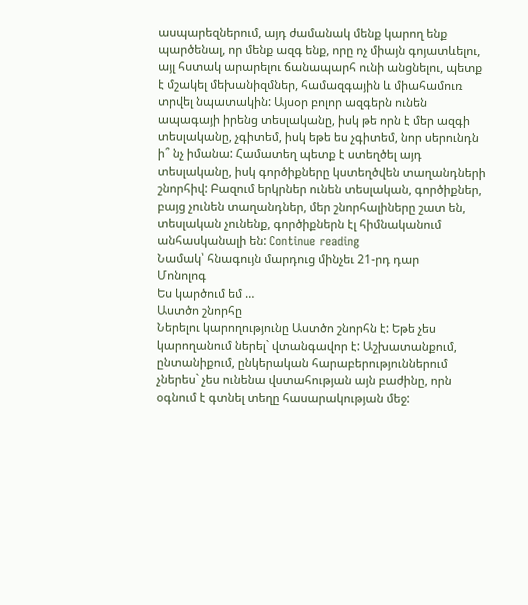ասպարեզներում, այդ ժամանակ մենք կարող ենք պարծենալ, որ մենք ազգ ենք, որը ոչ միայն գոյատևելու, այլ հստակ արարելու ճանապարհ ունի անցնելու, պետք է մշակել մեխանիզմներ, համազգային և միահամուռ տրվել նպատակին: Այսօր բոլոր ազգերն ունեն ապագայի իրենց տեսլականը, իսկ թե որն է մեր ազգի տեսլականը, չգիտեմ, իսկ եթե ես չգիտեմ, նոր սերունդն ի՞ նչ իմանա: Համատեղ պետք է ստեղծել այդ տեսլականը, իսկ գործիքները կստեղծվեն տաղանդների շնորհիվ: Բազում երկրներ ունեն տեսլական, գործիքներ, բայց չունեն տաղանդներ, մեր շնորհալիները շատ են, տեսլական չունենք, գործիքներն էլ հիմնականում անհասկանալի են: Continue reading
Նամակ՝ հնագույն մարդուց մինչեւ 21-րդ դար
Մոնոլոգ
Ես կարծում եմ …
Աստծո շնորհը
Ներելու կարողությունը Աստծո շնորհն է: Եթե չես կարողանում ներել` վտանգավոր է: Աշխատանքում, ընտանիքում, ընկերական հարաբերություններում չներես` չես ունենա վստահության այն բաժինը, որն օգնում է գտնել տեղը հասարակության մեջ: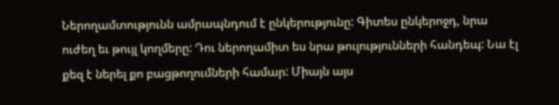Ներողամտությունն ամրապնդում է ընկերությունը: Գիտես ընկերոջդ, նրա ուժեղ եւ թույլ կողմերը: Դու ներողամիտ ես նրա թուլությունների հանդեպ: Նա էլ քեզ է ներել քո բացթողումների համար: Միայն այս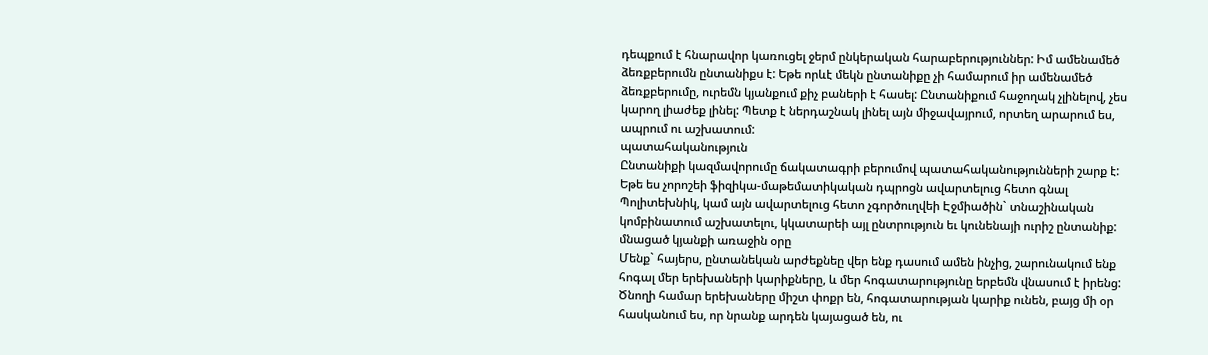դեպքում է հնարավոր կառուցել ջերմ ընկերական հարաբերություններ: Իմ ամենամեծ ձեռքբերումն ընտանիքս է: Եթե որևէ մեկն ընտանիքը չի համարում իր ամենամեծ ձեռքբերումը, ուրեմն կյանքում քիչ բաների է հասել: Ընտանիքում հաջողակ չլինելով, չես կարող լիաժեք լինել: Պետք է ներդաշնակ լինել այն միջավայրում, որտեղ արարում ես, ապրում ու աշխատում:
պատահականություն
Ընտանիքի կազմավորումը ճակատագրի բերումով պատահականությունների շարք է: Եթե ես չորոշեի ֆիզիկա-մաթեմատիկական դպրոցն ավարտելուց հետո գնալ Պոլիտեխնիկ, կամ այն ավարտելուց հետո չգործուղվեի Էջմիածին` տնաշինական կոմբինատում աշխատելու, կկատարեի այլ ընտրություն եւ կունենայի ուրիշ ընտանիք:
մնացած կյանքի առաջին օրը
Մենք` հայերս, ընտանեկան արժեքնեը վեր ենք դասում ամեն ինչից, շարունակում ենք հոգալ մեր երեխաների կարիքները, և մեր հոգատարությունը երբեմն վնասում է իրենց: Ծնողի համար երեխաները միշտ փոքր են, հոգատարության կարիք ունեն, բայց մի օր հասկանում ես, որ նրանք արդեն կայացած են, ու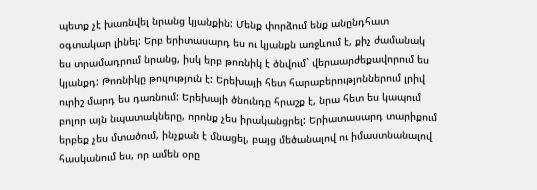պետք չէ խառնվել նրանց կյանքին: Մենք փորձում ենք անընդհատ օգտակար լինել: Երբ երիտասարդ ես ու կյանքն առջևում է, քիչ ժամանակ ես տրամադրում նրանց, իսկ երբ թոռնիկ է ծնվում` վերաարժեքավորում ես կյանքդ: Թոռնիկը թուլություն է: Երեխայի հետ հարաբերությոններում լրիվ ուրիշ մարդ ես դառնում: Երեխայի ծնունդը հրաշք է, նրա հետ ես կապում բոլոր այն նպատակները, որոնք չես իրականցրել: Երիատասարդ տարիքում երբեք չես մտածում, ինչքան է մնացել, բայց մեծանալով ու իմաստնանալով հասկանում ես, որ ամեն օրը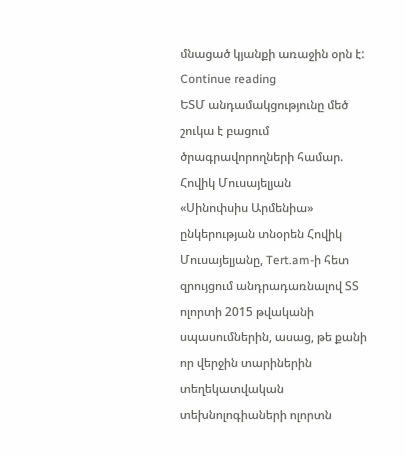մնացած կյանքի առաջին օրն է: Continue reading
ԵՏՄ անդամակցությունը մեծ շուկա է բացում ծրագրավորողների համար. Հովիկ Մուսայելյան
«Սինոփսիս Արմենիա» ընկերության տնօրեն Հովիկ Մուսայելյանը, Tert.am-ի հետ զրույցում անդրադառնալով ՏՏ ոլորտի 2015 թվականի սպասումներին, ասաց, թե քանի որ վերջին տարիներին տեղեկատվական տեխնոլոգիաների ոլորտն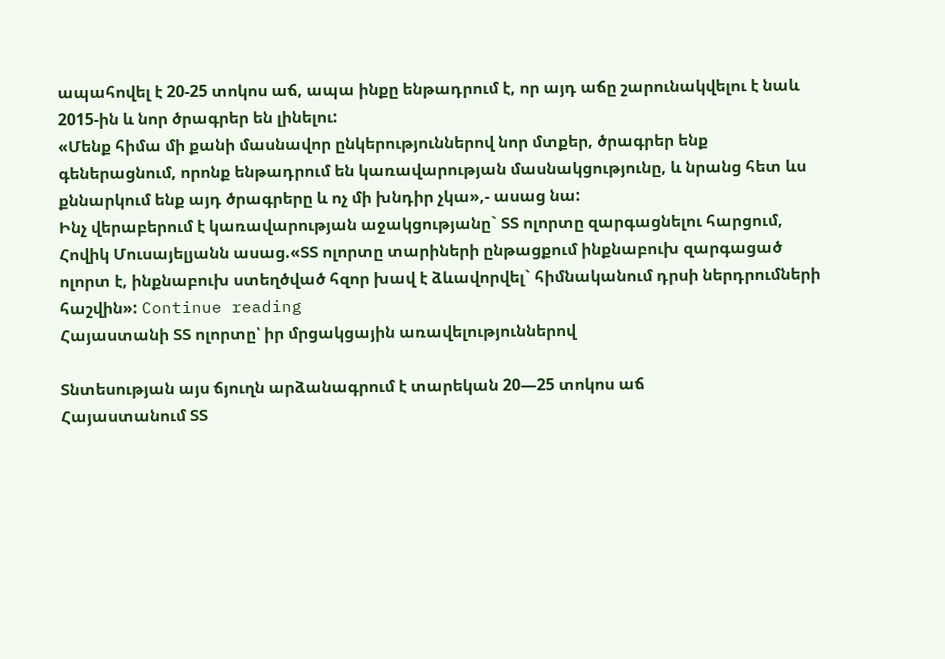ապահովել է 20-25 տոկոս աճ, ապա ինքը ենթադրում է, որ այդ աճը շարունակվելու է նաև 2015-ին և նոր ծրագրեր են լինելու:
«Մենք հիմա մի քանի մասնավոր ընկերություններով նոր մտքեր, ծրագրեր ենք գեներացնում, որոնք ենթադրում են կառավարության մասնակցությունը, և նրանց հետ ևս քննարկում ենք այդ ծրագրերը և ոչ մի խնդիր չկա»,- ասաց նա:
Ինչ վերաբերում է կառավարության աջակցությանը` ՏՏ ոլորտը զարգացնելու հարցում, Հովիկ Մուսայելյանն ասաց.«ՏՏ ոլորտը տարիների ընթացքում ինքնաբուխ զարգացած ոլորտ է, ինքնաբուխ ստեղծված հզոր խավ է ձևավորվել` հիմնականում դրսի ներդրումների հաշվին»: Continue reading
Հայաստանի ՏՏ ոլորտը՝ իր մրցակցային առավելություններով

Տնտեսության այս ճյուղն արձանագրում է տարեկան 20—25 տոկոս աճ
Հայաստանում ՏՏ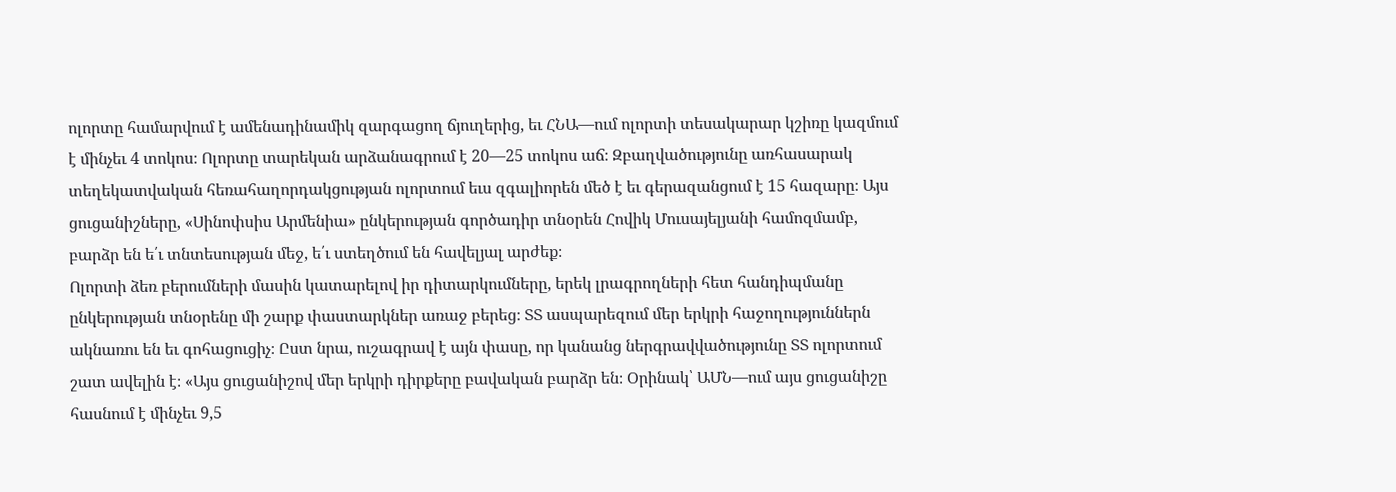ոլորտը համարվում է ամենադինամիկ զարգացող ճյուղերից, եւ ՀՆԱ—ում ոլորտի տեսակարար կշիռը կազմում է մինչեւ 4 տոկոս։ Ոլորտը տարեկան արձանագրում է 20—25 տոկոս աճ։ Զբաղվածությունը առհասարակ տեղեկատվական հեռահաղորդակցության ոլորտում եւս զգալիորեն մեծ է եւ գերազանցում է 15 հազարը։ Այս ցուցանիշները, «Սինոփսիս Արմենիա» ընկերության գործադիր տնօրեն Հովիկ Մուսայելյանի համոզմամբ, բարձր են ե՛ւ տնտեսության մեջ, ե՛ւ ստեղծում են հավելյալ արժեք։
Ոլորտի ձեռ բերումների մասին կատարելով իր դիտարկումները, երեկ լրագրողների հետ հանդիպմանը ընկերության տնօրենը մի շարք փաստարկներ առաջ բերեց։ ՏՏ ասպարեզում մեր երկրի հաջողություններն ակնառու են եւ գոհացուցիչ։ Ըստ նրա, ուշագրավ է այն փասը, որ կանանց ներգրավվածությունը ՏՏ ոլորտում շատ ավելին է։ «Այս ցուցանիշով մեր երկրի դիրքերը բավական բարձր են։ Օրինակ՝ ԱՄՆ—ում այս ցուցանիշը հասնում է մինչեւ 9,5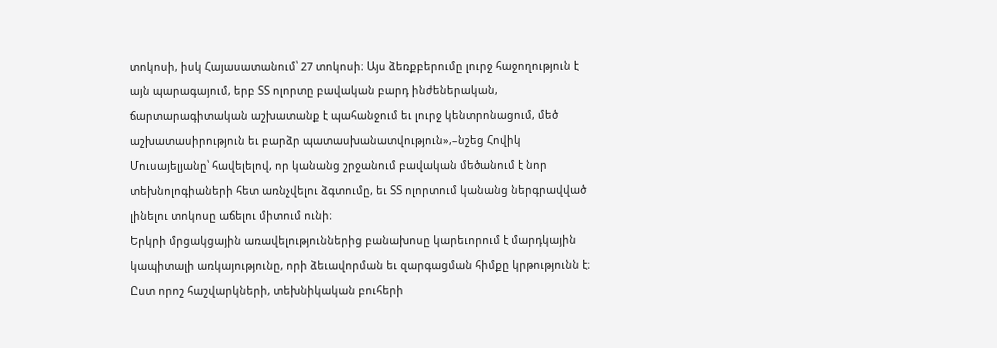տոկոսի, իսկ Հայասատանում՝ 27 տոկոսի։ Այս ձեռքբերումը լուրջ հաջողություն է այն պարագայում, երբ ՏՏ ոլորտը բավական բարդ ինժեներական, ճարտարագիտական աշխատանք է պահանջում եւ լուրջ կենտրոնացում, մեծ աշխատասիրություն եւ բարձր պատասխանատվություն»,–նշեց Հովիկ Մուսայելյանը՝ հավելելով, որ կանանց շրջանում բավական մեծանում է նոր տեխնոլոգիաների հետ առնչվելու ձգտումը, եւ ՏՏ ոլորտում կանանց ներգրավված լինելու տոկոսը աճելու միտում ունի։
Երկրի մրցակցային առավելություններից բանախոսը կարեւորում է մարդկային կապիտալի առկայությունը, որի ձեւավորման եւ զարգացման հիմքը կրթությունն է։ Ըստ որոշ հաշվարկների, տեխնիկական բուհերի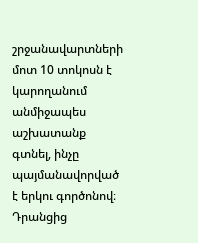շրջանավարտների մոտ 10 տոկոսն է կարողանում անմիջապես աշխատանք գտնել, ինչը պայմանավորված է երկու գործոնով։ Դրանցից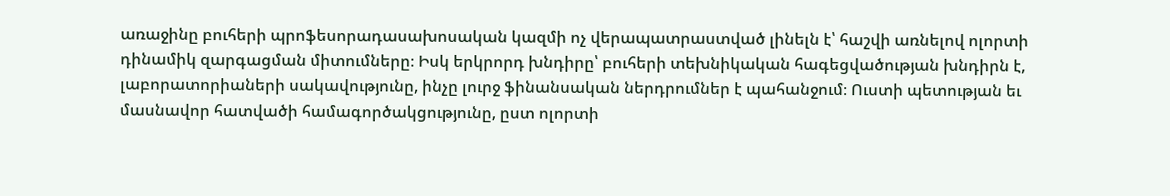առաջինը բուհերի պրոֆեսորադասախոսական կազմի ոչ վերապատրաստված լինելն է՝ հաշվի առնելով ոլորտի դինամիկ զարգացման միտումները։ Իսկ երկրորդ խնդիրը՝ բուհերի տեխնիկական հագեցվածության խնդիրն է, լաբորատորիաների սակավությունը, ինչը լուրջ ֆինանսական ներդրումներ է պահանջում։ Ուստի պետության եւ մասնավոր հատվածի համագործակցությունը, ըստ ոլորտի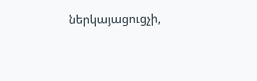ներկայացուցչի,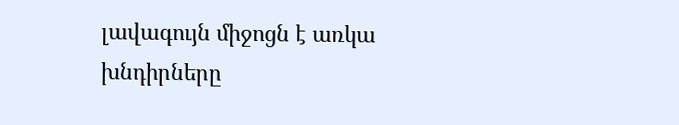լավագույն միջոցն է առկա խնդիրները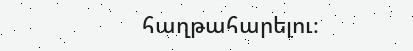հաղթահարելու։